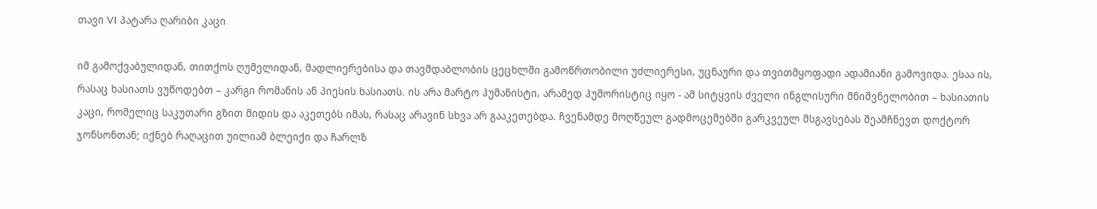თავი VI პატარა ღარიბი კაცი

იმ გამოქვაბულიდან, თითქოს ღუმელიდან, მადლიერებისა და თავმდაბლობის ცეცხლში გამოწრთობილი უძლიერესი, უცნაური და თვითმყოფადი ადამიანი გამოვიდა. ესაა ის, რასაც ხასიათს ვუწოდებთ – კარგი რომანის ან პიესის ხასიათს. ის არა მარტო ჰუმანისტი, არამედ ჰუმორისტიც იყო - ამ სიტყვის ძველი ინგლისური მნიშვნელობით – ხასიათის კაცი, რომელიც საკუთარი გზით მიდის და აკეთებს იმას, რასაც არავინ სხვა არ გააკეთებდა. ჩვენამდე მოღწეულ გადმოცემებში გარკვეულ მსგავსებას შეამჩნევთ დოქტორ ჯონსონთან; იქნებ რაღაცით უილიამ ბლეიქი და ჩარლზ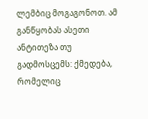ლემბიც მოგაგონოთ. ამ განწყობას ასეთი ანტითეზა თუ გადმოსცემს: ქმედება, რომელიც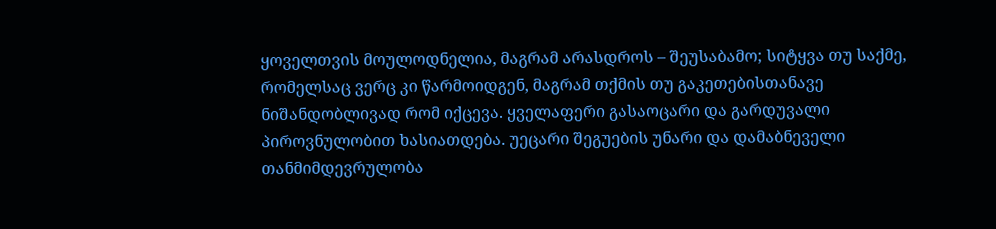ყოველთვის მოულოდნელია, მაგრამ არასდროს – შეუსაბამო; სიტყვა თუ საქმე, რომელსაც ვერც კი წარმოიდგენ, მაგრამ თქმის თუ გაკეთებისთანავე ნიშანდობლივად რომ იქცევა. ყველაფერი გასაოცარი და გარდუვალი პიროვნულობით ხასიათდება. უეცარი შეგუების უნარი და დამაბნეველი თანმიმდევრულობა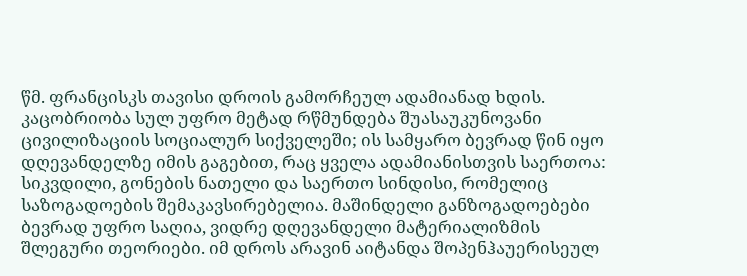წმ. ფრანცისკს თავისი დროის გამორჩეულ ადამიანად ხდის. კაცობრიობა სულ უფრო მეტად რწმუნდება შუასაუკუნოვანი ცივილიზაციის სოციალურ სიქველეში; ის სამყარო ბევრად წინ იყო დღევანდელზე იმის გაგებით, რაც ყველა ადამიანისთვის საერთოა: სიკვდილი, გონების ნათელი და საერთო სინდისი, რომელიც საზოგადოების შემაკავსირებელია. მაშინდელი განზოგადოებები ბევრად უფრო საღია, ვიდრე დღევანდელი მატერიალიზმის შლეგური თეორიები. იმ დროს არავინ აიტანდა შოპენჰაუერისეულ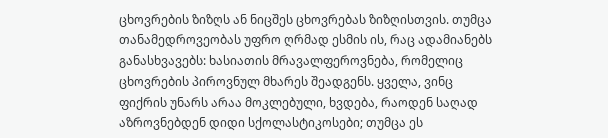ცხოვრების ზიზღს ან ნიცშეს ცხოვრებას ზიზღისთვის. თუმცა თანამედროვეობას უფრო ღრმად ესმის ის, რაც ადამიანებს განასხვავებს: ხასიათის მრავალფეროვნება, რომელიც ცხოვრების პიროვნულ მხარეს შეადგენს. ყველა, ვინც ფიქრის უნარს არაა მოკლებული, ხვდება, რაოდენ საღად აზროვნებდენ დიდი სქოლასტიკოსები; თუმცა ეს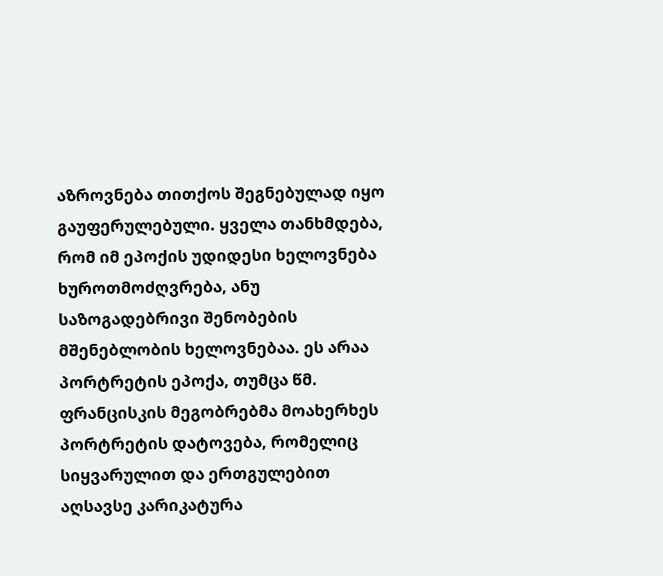აზროვნება თითქოს შეგნებულად იყო გაუფერულებული. ყველა თანხმდება, რომ იმ ეპოქის უდიდესი ხელოვნება ხუროთმოძღვრება, ანუ საზოგადებრივი შენობების მშენებლობის ხელოვნებაა. ეს არაა პორტრეტის ეპოქა, თუმცა წმ. ფრანცისკის მეგობრებმა მოახერხეს პორტრეტის დატოვება, რომელიც სიყვარულით და ერთგულებით აღსავსე კარიკატურა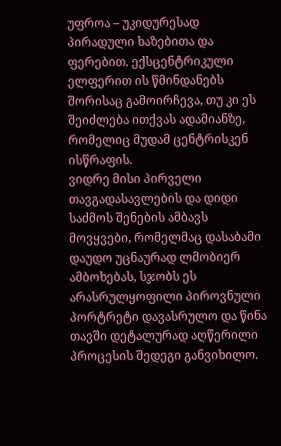უფროა – უკიდურესად პირადული ხაზებითა და ფერებით. ექსცენტრიკული ელფერით ის წმინდანებს შორისაც გამოირჩევა, თუ კი ეს შეიძლება ითქვას ადამიანზე, რომელიც მუდამ ცენტრისკენ ისწრაფის.
ვიდრე მისი პირველი თავგადასავლების და დიდი საძმოს შენების ამბავს მოვყვები, რომელმაც დასაბამი დაუდო უცნაურად ლმობიერ ამბოხებას, სჯობს ეს არასრულყოფილი პიროვნული პორტრეტი დავასრულო და წინა თავში დეტალურად აღწერილი პროცესის შედეგი განვიხილო.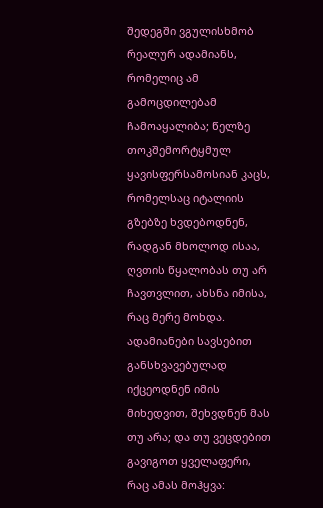შედეგში ვგულისხმობ რეალურ ადამიანს, რომელიც ამ გამოცდილებამ ჩამოაყალიბა; წელზე თოკშემორტყმულ ყავისფერსამოსიან კაცს, რომელსაც იტალიის გზებზე ხვდებოდნენ, რადგან მხოლოდ ისაა, ღვთის წყალობას თუ არ ჩავთვლით, ახსნა იმისა, რაც მერე მოხდა. ადამიანები სავსებით განსხვავებულად იქცეოდნენ იმის მიხედვით, შეხვდნენ მას თუ არა; და თუ ვეცდებით გავიგოთ ყველაფერი, რაც ამას მოჰყვა: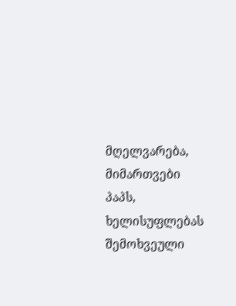მღელვარება, მიმართვები პაპს, ხელისუფლებას შემოხვეული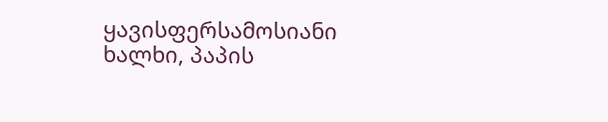ყავისფერსამოსიანი ხალხი, პაპის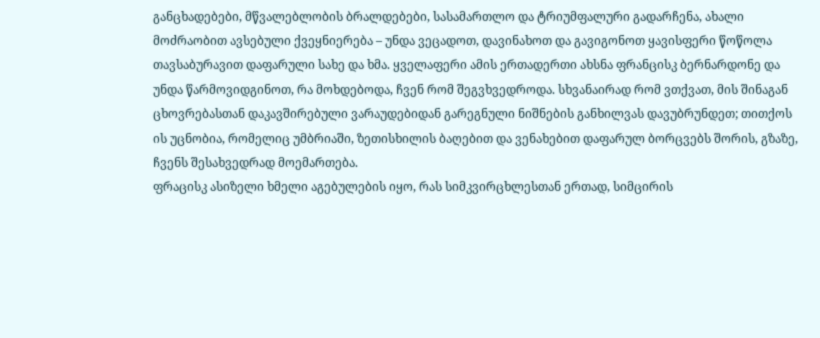განცხადებები, მწვალებლობის ბრალდებები, სასამართლო და ტრიუმფალური გადარჩენა, ახალი მოძრაობით ავსებული ქვეყნიერება – უნდა ვეცადოთ, დავინახოთ და გავიგონოთ ყავისფერი წოწოლა თავსაბურავით დაფარული სახე და ხმა. ყველაფერი ამის ერთადერთი ახსნა ფრანცისკ ბერნარდონე და უნდა წარმოვიდგინოთ, რა მოხდებოდა, ჩვენ რომ შეგვხვედროდა. სხვანაირად რომ ვთქვათ, მის შინაგან ცხოვრებასთან დაკავშირებული ვარაუდებიდან გარეგნული ნიშნების განხილვას დავუბრუნდეთ; თითქოს ის უცნობია, რომელიც უმბრიაში, ზეთისხილის ბაღებით და ვენახებით დაფარულ ბორცვებს შორის, გზაზე, ჩვენს შესახვედრად მოემართება.
ფრაცისკ ასიზელი ხმელი აგებულების იყო, რას სიმკვირცხლესთან ერთად, სიმცირის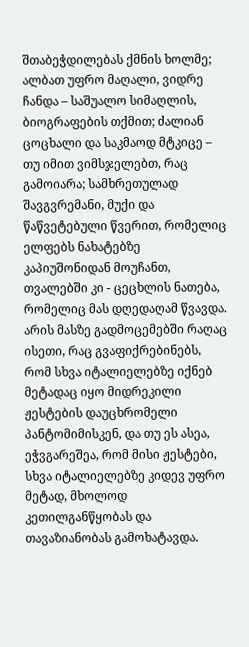შთაბეჭდილებას ქმნის ხოლმე; ალბათ უფრო მაღალი, ვიდრე ჩანდა – საშუალო სიმაღლის, ბიოგრაფების თქმით; ძალიან ცოცხალი და საკმაოდ მტკიცე – თუ იმით ვიმსჯელებთ, რაც გამოიარა; სამხრეთულად შავგვრემანი, მუქი და წაწვეტებული წვერით, რომელიც ელფებს ნახატებზე კაპიუშონიდან მოუჩანთ, თვალებში კი - ცეცხლის ნათება, რომელიც მას დღედაღამ წვავდა. არის მასზე გადმოცემებში რაღაც ისეთი, რაც გვაფიქრებინებს, რომ სხვა იტალიელებზე იქნებ მეტადაც იყო მიდრეკილი ჟესტების დაუცხრომელი პანტომიმისკენ, და თუ ეს ასეა, ეჭვგარეშეა, რომ მისი ჟესტები, სხვა იტალიელებზე კიდევ უფრო მეტად, მხოლოდ კეთილგანწყობას და თავაზიანობას გამოხატავდა.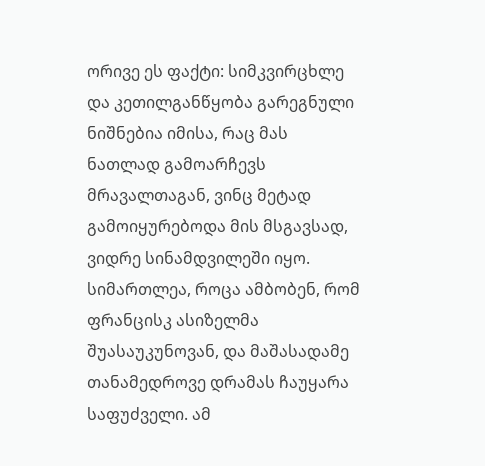ორივე ეს ფაქტი: სიმკვირცხლე და კეთილგანწყობა გარეგნული ნიშნებია იმისა, რაც მას ნათლად გამოარჩევს მრავალთაგან, ვინც მეტად გამოიყურებოდა მის მსგავსად, ვიდრე სინამდვილეში იყო. სიმართლეა, როცა ამბობენ, რომ ფრანცისკ ასიზელმა შუასაუკუნოვან, და მაშასადამე თანამედროვე დრამას ჩაუყარა საფუძველი. ამ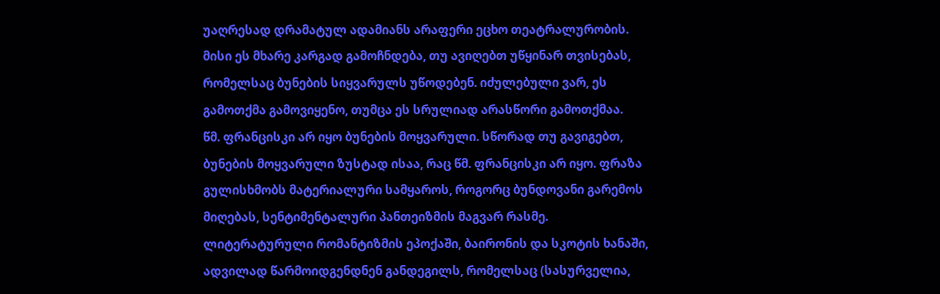უაღრესად დრამატულ ადამიანს არაფერი ეცხო თეატრალურობის. მისი ეს მხარე კარგად გამოჩნდება, თუ ავიღებთ უწყინარ თვისებას, რომელსაც ბუნების სიყვარულს უწოდებენ. იძულებული ვარ, ეს გამოთქმა გამოვიყენო, თუმცა ეს სრულიად არასწორი გამოთქმაა.
წმ. ფრანცისკი არ იყო ბუნების მოყვარული. სწორად თუ გავიგებთ, ბუნების მოყვარული ზუსტად ისაა, რაც წმ. ფრანცისკი არ იყო. ფრაზა გულისხმობს მატერიალური სამყაროს, როგორც ბუნდოვანი გარემოს მიღებას, სენტიმენტალური პანთეიზმის მაგვარ რასმე. ლიტერატურული რომანტიზმის ეპოქაში, ბაირონის და სკოტის ხანაში, ადვილად წარმოიდგენდნენ განდეგილს, რომელსაც (სასურველია,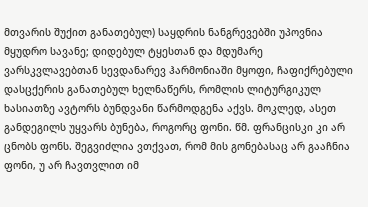მთვარის შუქით განათებულ) საყდრის ნანგრევებში უპოვნია მყუდრო სავანე; დიდებულ ტყესთან და მდუმარე ვარსკვლავებთან სევდანარევ ჰარმონიაში მყოფი, ჩაფიქრებული დასცქერის განათებულ ხელნაწერს, რომლის ლიტურგიკულ ხასიათზე ავტორს ბუნდვანი წარმოდგენა აქვს. მოკლედ, ასეთ განდეგილს უყვარს ბუნება, როგორც ფონი. წმ. ფრანცისკი კი არ ცნობს ფონს. შეგვიძლია ვთქვათ, რომ მის გონებასაც არ გააჩნია ფონი, უ არ ჩავთვლით იმ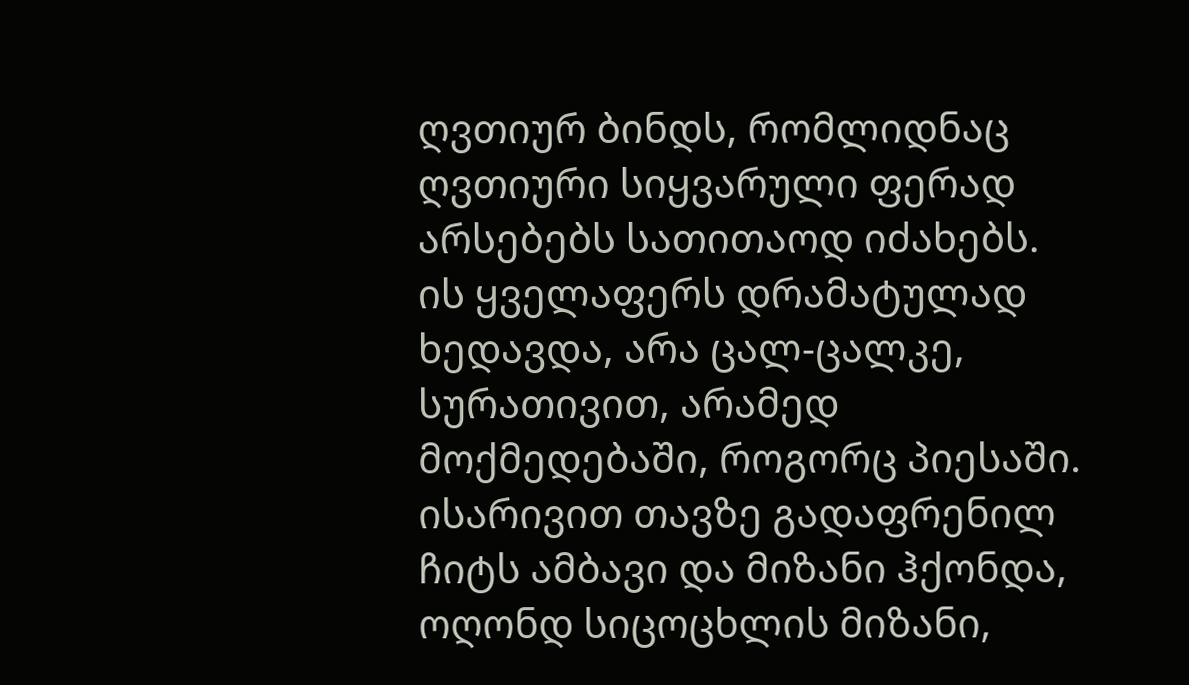ღვთიურ ბინდს, რომლიდნაც ღვთიური სიყვარული ფერად არსებებს სათითაოდ იძახებს. ის ყველაფერს დრამატულად ხედავდა, არა ცალ-ცალკე, სურათივით, არამედ მოქმედებაში, როგორც პიესაში. ისარივით თავზე გადაფრენილ ჩიტს ამბავი და მიზანი ჰქონდა, ოღონდ სიცოცხლის მიზანი,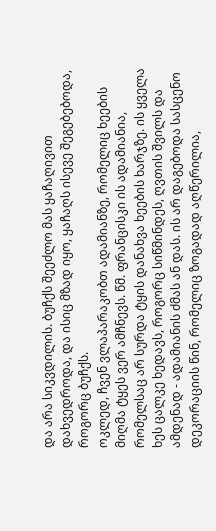და არა სიკვდილის. ბუჩქს შეეძლო მას ყაჩაღივით დახვედროდა, და ისიც მზად იყო, ყაჩაღს ისევე შეგებებოდა, როგორც ბუჩქს.
ოკლედ, ჩვენ ვლაპარაკობთ ადამიანზე, რომელიც ხეების მიღმა ტყეს ვერ ამჩნევს. წმ. ფრანცისკი ის ადამიანია, რომელსაც არ სურდა ტყის დანახვა ხეების ხარჯზე. ის ყველა ხეს ცალკე ხედავს, როგორც სიწმინდეს, ღვთის შვილს და ამდენად - ადამიანის ძმას ან დას. ის არ დაგებოდა სასცენო დეკორაციის წინ, რომელიც ზოგადად აღწერილია,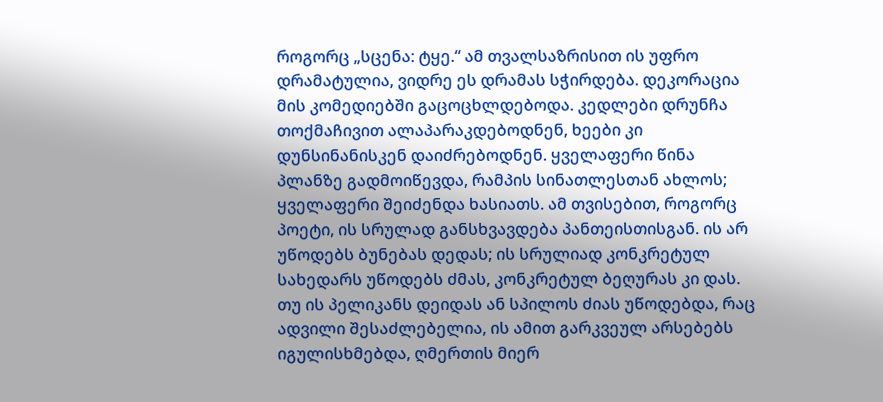როგორც „სცენა: ტყე.“ ამ თვალსაზრისით ის უფრო დრამატულია, ვიდრე ეს დრამას სჭირდება. დეკორაცია მის კომედიებში გაცოცხლდებოდა. კედლები დრუნჩა თოქმაჩივით ალაპარაკდებოდნენ, ხეები კი დუნსინანისკენ დაიძრებოდნენ. ყველაფერი წინა პლანზე გადმოიწევდა, რამპის სინათლესთან ახლოს; ყველაფერი შეიძენდა ხასიათს. ამ თვისებით, როგორც პოეტი, ის სრულად განსხვავდება პანთეისთისგან. ის არ უწოდებს ბუნებას დედას; ის სრულიად კონკრეტულ სახედარს უწოდებს ძმას, კონკრეტულ ბეღურას კი დას. თუ ის პელიკანს დეიდას ან სპილოს ძიას უწოდებდა, რაც ადვილი შესაძლებელია, ის ამით გარკვეულ არსებებს იგულისხმებდა, ღმერთის მიერ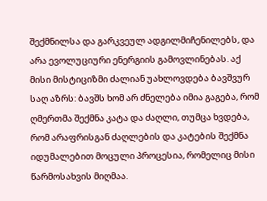შექმნილსა და გარკვეულ ადგილმიჩენილებს, და არა ევოლუციური ენერგიის გამოვლინებას. აქ მისი მისტიციზმი ძალიან უახლოვდება ბავშვურ საღ აზრს: ბავშს ხომ არ ძნელება იმია გაგება, რომ ღმერთმა შექმნა კატა და ძაღლი, თუმცა ხვდება, რომ არაფრისგან ძაღლების და კატების შექმნა იდუმალებით მოცული პროცესია, რომელიც მისი წარმოსახვის მიღმაა.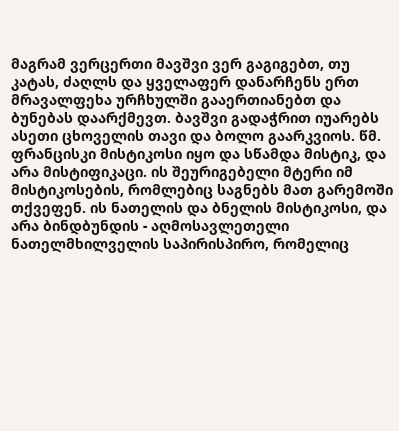მაგრამ ვერცერთი მავშვი ვერ გაგიგებთ, თუ კატას, ძაღლს და ყველაფერ დანარჩენს ერთ მრავალფეხა ურჩხულში გააერთიანებთ და ბუნებას დაარქმევთ. ბავშვი გადაჭრით იუარებს ასეთი ცხოველის თავი და ბოლო გაარკვიოს. წმ. ფრანცისკი მისტიკოსი იყო და სწამდა მისტიკ, და არა მისტიფიკაცი. ის შეურიგებელი მტერი იმ მისტიკოსების, რომლებიც საგნებს მათ გარემოში თქვეფენ. ის ნათელის და ბნელის მისტიკოსი, და არა ბინდბუნდის - აღმოსავლეთელი ნათელმხილველის საპირისპირო, რომელიც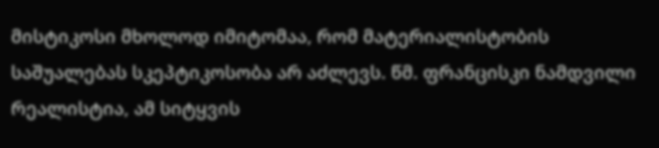მისტიკოსი მხოლოდ იმიტომაა, რომ მატერიალისტობის საშუალებას სკეპტიკოსობა არ აძლევს. წმ. ფრანცისკი ნამდვილი რეალისტია, ამ სიტყვის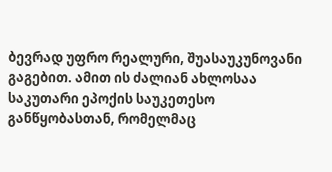ბევრად უფრო რეალური, შუასაუკუნოვანი გაგებით. ამით ის ძალიან ახლოსაა საკუთარი ეპოქის საუკეთესო განწყობასთან, რომელმაც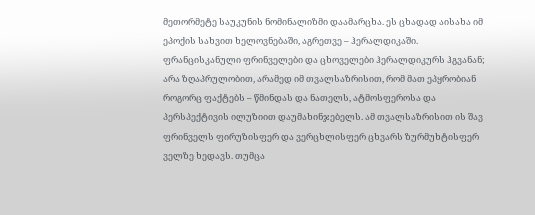მეთორმეტე საუკუნის ნომინალიზმი დაამარცხა. ეს ცხადად აისახა იმ ეპოქის სახვით ხელოვნებაში, აგრეთვე – ჰერალდიკაში. ფრანცისკანული ფრინველები და ცხოველები ჰერალდიკურს ჰგვანან; არა ზღაპრულობით, არამედ იმ თვალსაზრისით, რომ მათ ეპყრობიან როგორც ფაქტებს – წმინდას და ნათელს, ატმოსფეროსა და პერსპექტივის ილუზიით დაუმახინჯებელს. ამ თვალსაზრისით ის შავ ფრინველს ფირუზისფერ და ვერცხლისფერ ცხვარს ზურმუხტისფერ ველზე ხედავს. თუმცა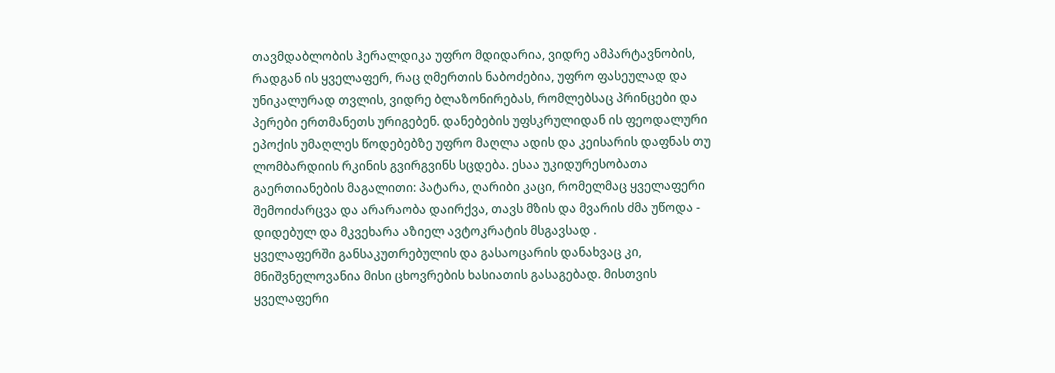თავმდაბლობის ჰერალდიკა უფრო მდიდარია, ვიდრე ამპარტავნობის, რადგან ის ყველაფერ, რაც ღმერთის ნაბოძებია, უფრო ფასეულად და უნიკალურად თვლის, ვიდრე ბლაზონირებას, რომლებსაც პრინცები და პერები ერთმანეთს ურიგებენ. დანებების უფსკრულიდან ის ფეოდალური ეპოქის უმაღლეს წოდებებზე უფრო მაღლა ადის და კეისარის დაფნას თუ ლომბარდიის რკინის გვირგვინს სცდება. ესაა უკიდურესობათა გაერთიანების მაგალითი: პატარა, ღარიბი კაცი, რომელმაც ყველაფერი შემოიძარცვა და არარაობა დაირქვა, თავს მზის და მვარის ძმა უწოდა - დიდებულ და მკვეხარა აზიელ ავტოკრატის მსგავსად .
ყველაფერში განსაკუთრებულის და გასაოცარის დანახვაც კი, მნიშვნელოვანია მისი ცხოვრების ხასიათის გასაგებად. მისთვის ყველაფერი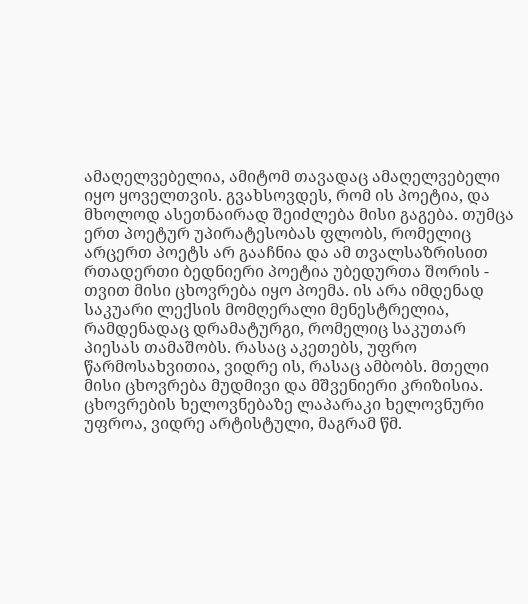ამაღელვებელია, ამიტომ თავადაც ამაღელვებელი იყო ყოველთვის. გვახსოვდეს, რომ ის პოეტია, და მხოლოდ ასეთნაირად შეიძლება მისი გაგება. თუმცა ერთ პოეტურ უპირატესობას ფლობს, რომელიც არცერთ პოეტს არ გააჩნია და ამ თვალსაზრისით რთადერთი ბედნიერი პოეტია უბედურთა შორის - თვით მისი ცხოვრება იყო პოემა. ის არა იმდენად საკუარი ლექსის მომღერალი მენესტრელია, რამდენადაც დრამატურგი, რომელიც საკუთარ პიესას თამაშობს. რასაც აკეთებს, უფრო წარმოსახვითია, ვიდრე ის, რასაც ამბობს. მთელი მისი ცხოვრება მუდმივი და მშვენიერი კრიზისია. ცხოვრების ხელოვნებაზე ლაპარაკი ხელოვნური უფროა, ვიდრე არტისტული, მაგრამ წმ.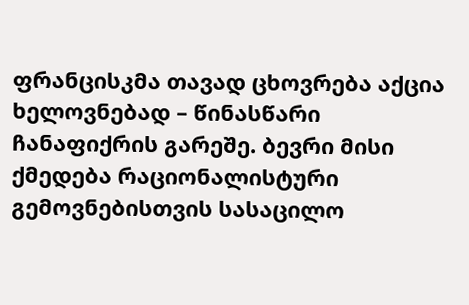ფრანცისკმა თავად ცხოვრება აქცია ხელოვნებად – წინასწარი ჩანაფიქრის გარეშე. ბევრი მისი ქმედება რაციონალისტური გემოვნებისთვის სასაცილო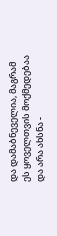და დამაბნეველია, მაგრამ ეს ყოველთვის მოქმედებაა და არა ახსნა -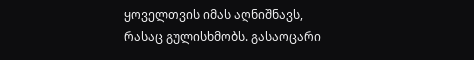ყოველთვის იმას აღნიშნავს, რასაც გულისხმობს. გასაოცარი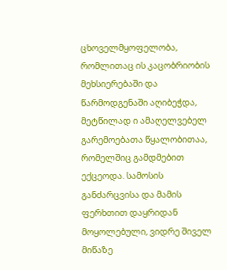ცხოველმყოფელობა, რომლითაც ის კაცობრიობის მეხსიერებაში და წარმოდგენაში აღიბეჭდა, მეტწილად ი ამაღელვებელ გარემოებათა წყალობითაა, რომელშიც გამდმებით ექცეოდა. სამოსის განძარცვისა და მამის ფერხთით დაყრიდან მოყოლებული, ვიდრე შიველ მიწაზე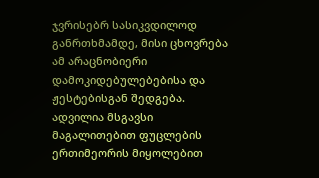ჯვრისებრ სასიკვდილოდ განრთხმამდე, მისი ცხოვრება ამ არაცნობიერი დამოკიდებულებებისა და ჟესტებისგან შედგება. ადვილია მსგავსი მაგალითებით ფუცლების ერთიმეორის მიყოლებით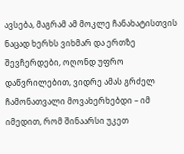ავსება, მაგრამ ამ მოკლე ჩანახატისთვის ნაცად ხერხს ვიხმარ და ერთზე შევჩერდები, ოღონდ უფრო დაწვრილებით, ვიდრე ამას გრძელ ჩამონათვალი მოვახერხებდი – იმ იმედით, რომ შინაარსი უკეთ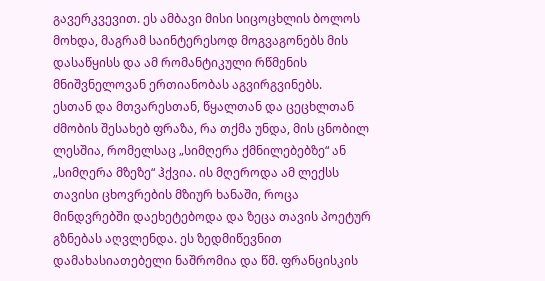გავერკვევით. ეს ამბავი მისი სიცოცხლის ბოლოს მოხდა, მაგრამ საინტერესოდ მოგვაგონებს მის დასაწყისს და ამ რომანტიკული რწმენის მნიშვნელოვან ერთიანობას აგვირგვინებს.
ესთან და მთვარესთან, წყალთან და ცეცხლთან ძმობის შესახებ ფრაზა, რა თქმა უნდა, მის ცნობილ ლესშია, რომელსაც „სიმღერა ქმნილებებზე“ ან „სიმღერა მზეზე“ ჰქვია. ის მღეროდა ამ ლექსს თავისი ცხოვრების მზიურ ხანაში, როცა მინდვრებში დაეხეტებოდა და ზეცა თავის პოეტურ გზნებას აღვლენდა. ეს ზედმიწევნით დამახასიათებელი ნაშრომია და წმ. ფრანცისკის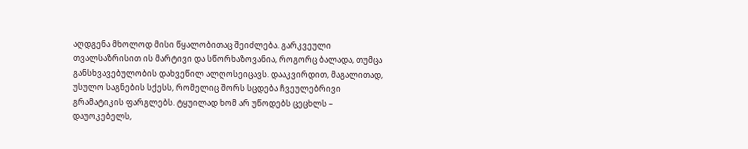აღდგენა მხოლოდ მისი წყალობითაც შეიძლება. გარკვეული თვალსაზრისით ის მარტივი და სწორხაზოვანია, როგორც ბალადა, თუმცა განსხვავებულობის დახვეწილ ალღოსეიცავს. დააკვირდით, მაგალითად, უსულო საგნების სქესს, რომელიც შორს სცდება ჩვეულებრივი გრამატიკის ფარგლებს. ტყუილად ხომ არ უწოდებს ცეცხლს – დაუოკებელს,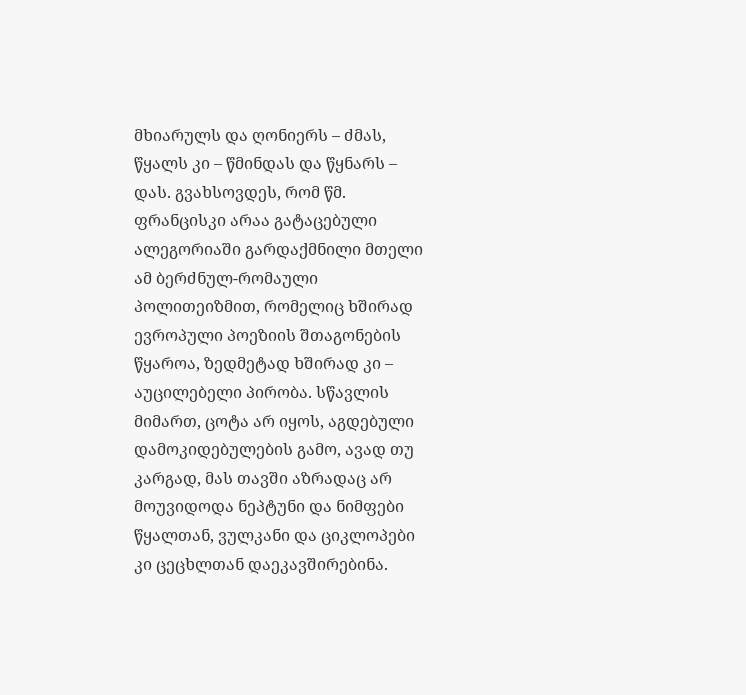მხიარულს და ღონიერს – ძმას, წყალს კი – წმინდას და წყნარს – დას. გვახსოვდეს, რომ წმ. ფრანცისკი არაა გატაცებული ალეგორიაში გარდაქმნილი მთელი ამ ბერძნულ-რომაული პოლითეიზმით, რომელიც ხშირად ევროპული პოეზიის შთაგონების წყაროა, ზედმეტად ხშირად კი – აუცილებელი პირობა. სწავლის მიმართ, ცოტა არ იყოს, აგდებული დამოკიდებულების გამო, ავად თუ კარგად, მას თავში აზრადაც არ მოუვიდოდა ნეპტუნი და ნიმფები წყალთან, ვულკანი და ციკლოპები კი ცეცხლთან დაეკავშირებინა.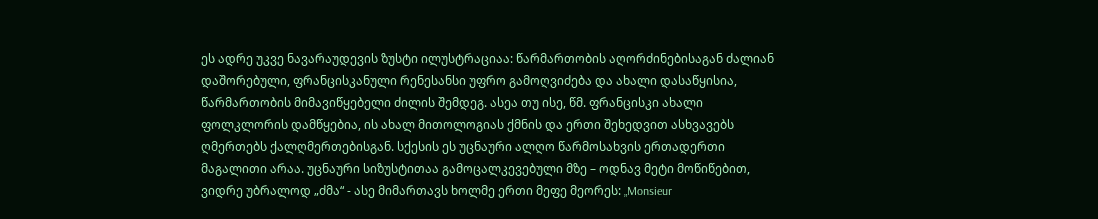ეს ადრე უკვე ნავარაუდევის ზუსტი ილუსტრაციაა: წარმართობის აღორძინებისაგან ძალიან დაშორებული, ფრანცისკანული რენესანსი უფრო გამოღვიძება და ახალი დასაწყისია, წარმართობის მიმავიწყებელი ძილის შემდეგ. ასეა თუ ისე, წმ. ფრანცისკი ახალი ფოლკლორის დამწყებია, ის ახალ მითოლოგიას ქმნის და ერთი შეხედვით ასხვავებს ღმერთებს ქალღმერთებისგან. სქესის ეს უცნაური ალღო წარმოსახვის ერთადერთი მაგალითი არაა. უცნაური სიზუსტითაა გამოცალკევებული მზე – ოდნავ მეტი მოწიწებით, ვიდრე უბრალოდ „ძმა“ - ასე მიმართავს ხოლმე ერთი მეფე მეორეს: „Monsieur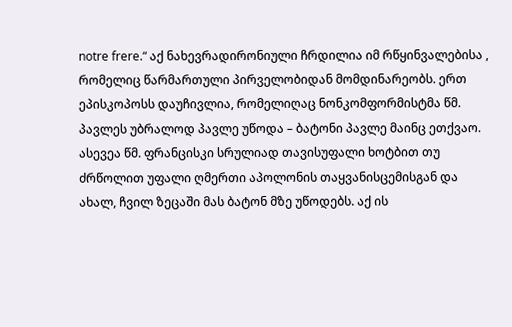notre frere.“ აქ ნახევრადირონიული ჩრდილია იმ რწყინვალებისა , რომელიც წარმართული პირველობიდან მომდინარეობს. ერთ ეპისკოპოსს დაუჩივლია, რომელიღაც ნონკომფორმისტმა წმ. პავლეს უბრალოდ პავლე უწოდა – ბატონი პავლე მაინც ეთქვაო. ასევეა წმ. ფრანცისკი სრულიად თავისუფალი ხოტბით თუ ძრწოლით უფალი ღმერთი აპოლონის თაყვანისცემისგან და ახალ, ჩვილ ზეცაში მას ბატონ მზე უწოდებს. აქ ის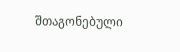შთაგონებული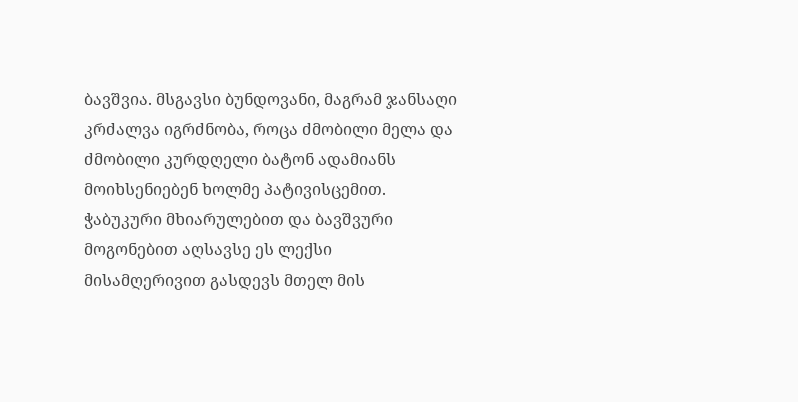ბავშვია. მსგავსი ბუნდოვანი, მაგრამ ჯანსაღი კრძალვა იგრძნობა, როცა ძმობილი მელა და ძმობილი კურდღელი ბატონ ადამიანს მოიხსენიებენ ხოლმე პატივისცემით.
ჭაბუკური მხიარულებით და ბავშვური მოგონებით აღსავსე ეს ლექსი მისამღერივით გასდევს მთელ მის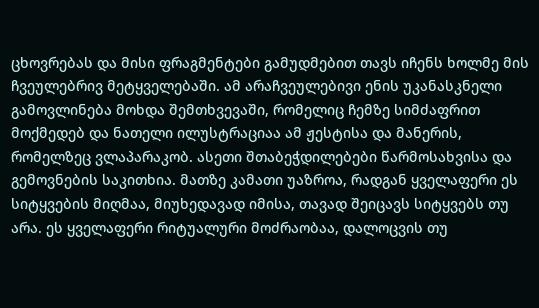ცხოვრებას და მისი ფრაგმენტები გამუდმებით თავს იჩენს ხოლმე მის ჩვეულებრივ მეტყველებაში. ამ არაჩვეულებივი ენის უკანასკნელი გამოვლინება მოხდა შემთხვევაში, რომელიც ჩემზე სიმძაფრით მოქმედებ და ნათელი ილუსტრაციაა ამ ჟესტისა და მანერის, რომელზეც ვლაპარაკობ. ასეთი შთაბეჭდილებები წარმოსახვისა და გემოვნების საკითხია. მათზე კამათი უაზროა, რადგან ყველაფერი ეს სიტყვების მიღმაა, მიუხედავად იმისა, თავად შეიცავს სიტყვებს თუ არა. ეს ყველაფერი რიტუალური მოძრაობაა, დალოცვის თუ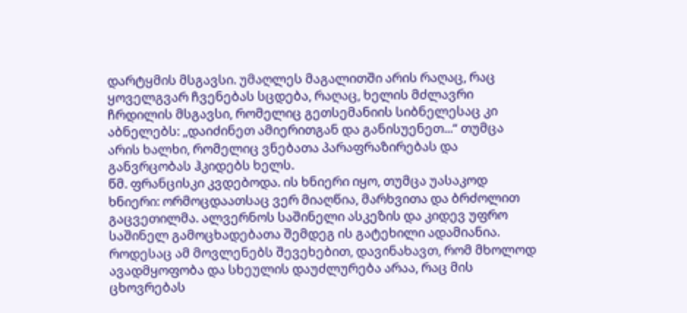დარტყმის მსგავსი. უმაღლეს მაგალითში არის რაღაც, რაც ყოველგვარ ჩვენებას სცდება, რაღაც, ხელის მძლავრი ჩრდილის მსგავსი, რომელიც გეთსემანიის სიბნელესაც კი აბნელებს: „დაიძინეთ ამიერითგან და განისუენეთ...“ თუმცა არის ხალხი, რომელიც ვნებათა პარაფრაზირებას და განვრცობას ჰკიდებს ხელს.
წმ. ფრანცისკი კვდებოდა. ის ხნიერი იყო, თუმცა უასაკოდ ხნიერი: ორმოცდაათსაც ვერ მიაღწია, მარხვითა და ბრძოლით გაცვეთილმა. ალვერნოს საშინელი ასკეზის და კიდევ უფრო საშინელ გამოცხადებათა შემდეგ ის გატეხილი ადამიანია. როდესაც ამ მოვლენებს შევეხებით, დავინახავთ, რომ მხოლოდ ავადმყოფობა და სხეულის დაუძლურება არაა, რაც მის ცხოვრებას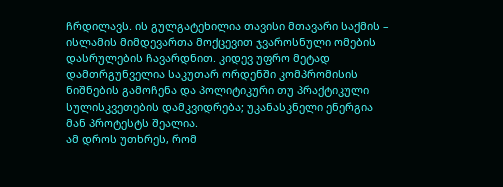ჩრდილავს. ის გულგატეხილია თავისი მთავარი საქმის – ისლამის მიმდევართა მოქცევით ჯვაროსნული ომების დასრულების ჩავარდნით. კიდევ უფრო მეტად დამთრგუნველია საკუთარ ორდენში კომპრომისის ნიშნების გამოჩენა და პოლიტიკური თუ პრაქტიკული სულისკვეთების დამკვიდრება; უკანასკნელი ენერგია მან პროტესტს შეალია.
ამ დროს უთხრეს, რომ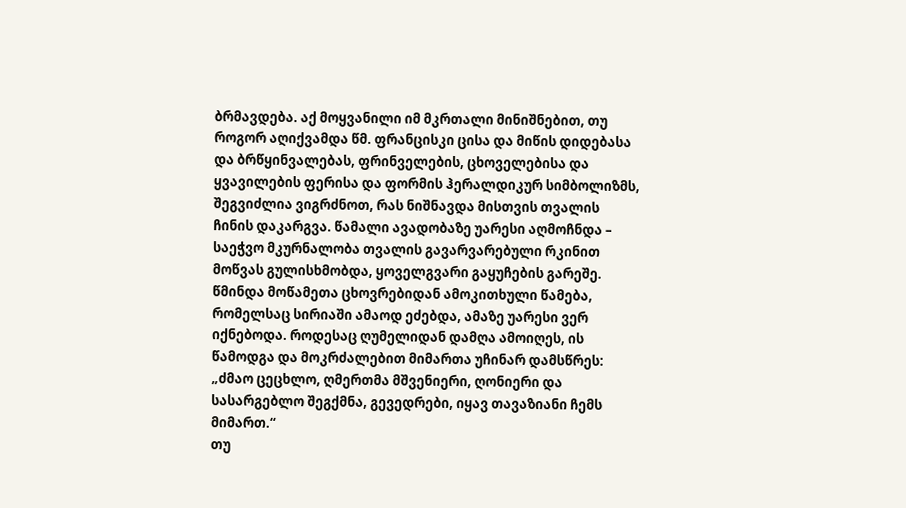ბრმავდება. აქ მოყვანილი იმ მკრთალი მინიშნებით, თუ როგორ აღიქვამდა წმ. ფრანცისკი ცისა და მიწის დიდებასა და ბრწყინვალებას, ფრინველების, ცხოველებისა და ყვავილების ფერისა და ფორმის ჰერალდიკურ სიმბოლიზმს, შეგვიძლია ვიგრძნოთ, რას ნიშნავდა მისთვის თვალის ჩინის დაკარგვა. წამალი ავადობაზე უარესი აღმოჩნდა – საეჭვო მკურნალობა თვალის გავარვარებული რკინით მოწვას გულისხმობდა, ყოველგვარი გაყუჩების გარეშე. წმინდა მოწამეთა ცხოვრებიდან ამოკითხული წამება, რომელსაც სირიაში ამაოდ ეძებდა, ამაზე უარესი ვერ იქნებოდა. როდესაც ღუმელიდან დამღა ამოიღეს, ის წამოდგა და მოკრძალებით მიმართა უჩინარ დამსწრეს: „ძმაო ცეცხლო, ღმერთმა მშვენიერი, ღონიერი და სასარგებლო შეგქმნა, გევედრები, იყავ თავაზიანი ჩემს მიმართ.“
თუ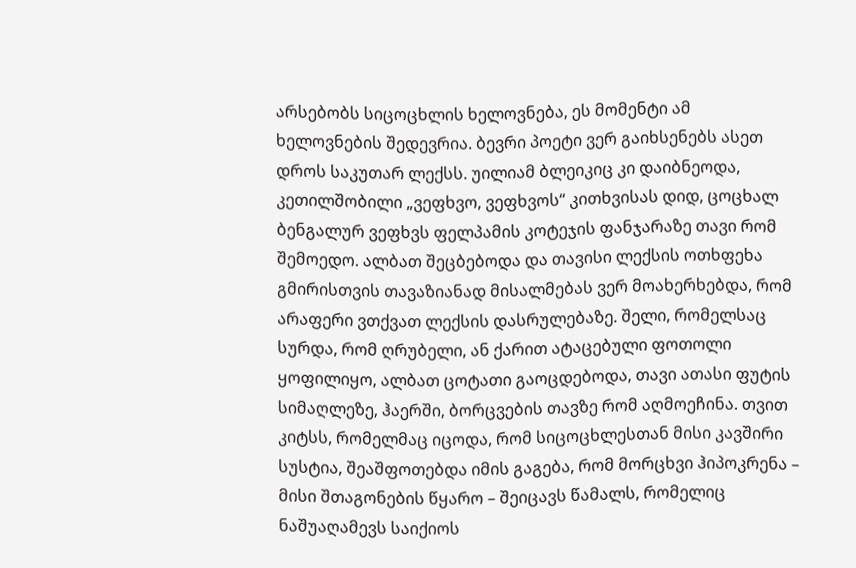არსებობს სიცოცხლის ხელოვნება, ეს მომენტი ამ ხელოვნების შედევრია. ბევრი პოეტი ვერ გაიხსენებს ასეთ დროს საკუთარ ლექსს. უილიამ ბლეიკიც კი დაიბნეოდა, კეთილშობილი „ვეფხვო, ვეფხვოს“ კითხვისას დიდ, ცოცხალ ბენგალურ ვეფხვს ფელპამის კოტეჯის ფანჯარაზე თავი რომ შემოედო. ალბათ შეცბებოდა და თავისი ლექსის ოთხფეხა გმირისთვის თავაზიანად მისალმებას ვერ მოახერხებდა, რომ არაფერი ვთქვათ ლექსის დასრულებაზე. შელი, რომელსაც სურდა, რომ ღრუბელი, ან ქარით ატაცებული ფოთოლი ყოფილიყო, ალბათ ცოტათი გაოცდებოდა, თავი ათასი ფუტის სიმაღლეზე, ჰაერში, ბორცვების თავზე რომ აღმოეჩინა. თვით კიტსს, რომელმაც იცოდა, რომ სიცოცხლესთან მისი კავშირი სუსტია, შეაშფოთებდა იმის გაგება, რომ მორცხვი ჰიპოკრენა – მისი შთაგონების წყარო – შეიცავს წამალს, რომელიც ნაშუაღამევს საიქიოს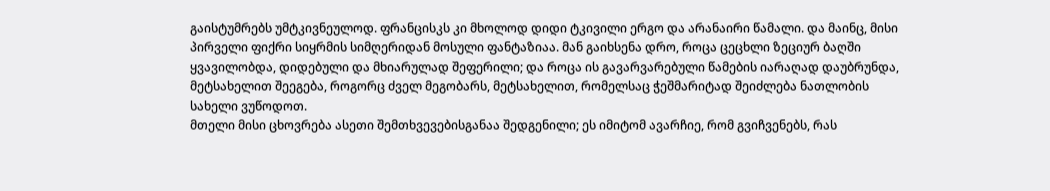გაისტუმრებს უმტკივნეულოდ. ფრანცისკს კი მხოლოდ დიდი ტკივილი ერგო და არანაირი წამალი. და მაინც, მისი პირველი ფიქრი სიყრმის სიმღერიდან მოსული ფანტაზიაა. მან გაიხსენა დრო, როცა ცეცხლი ზეციურ ბაღში ყვავილობდა, დიდებული და მხიარულად შეფერილი; და როცა ის გავარვარებული წამების იარაღად დაუბრუნდა, მეტსახელით შეეგება, როგორც ძველ მეგობარს, მეტსახელით, რომელსაც ჭეშმარიტად შეიძლება ნათლობის სახელი ვუწოდოთ.
მთელი მისი ცხოვრება ასეთი შემთხვევებისგანაა შედგენილი; ეს იმიტომ ავარჩიე, რომ გვიჩვენებს, რას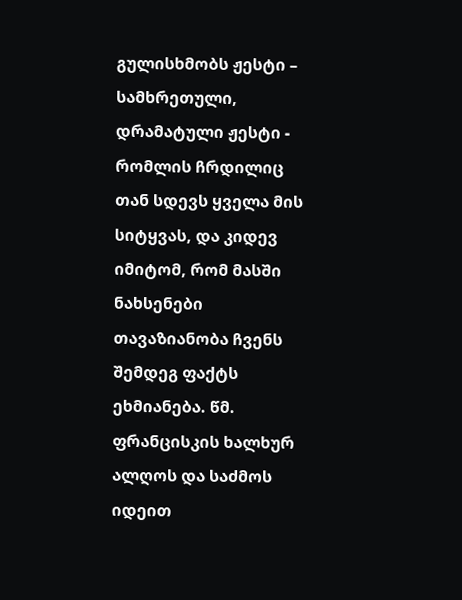გულისხმობს ჟესტი – სამხრეთული, დრამატული ჟესტი - რომლის ჩრდილიც თან სდევს ყველა მის სიტყვას, და კიდევ იმიტომ, რომ მასში ნახსენები თავაზიანობა ჩვენს შემდეგ ფაქტს ეხმიანება. წმ. ფრანცისკის ხალხურ ალღოს და საძმოს იდეით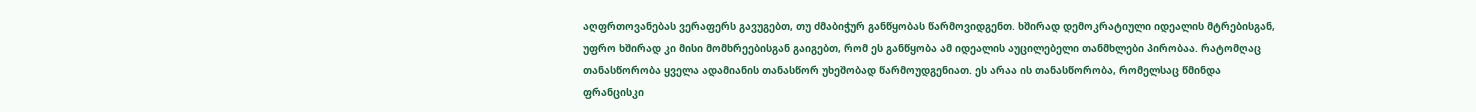აღფრთოვანებას ვერაფერს გავუგებთ, თუ ძმაბიჭურ განწყობას წარმოვიდგენთ. ხშირად დემოკრატიული იდეალის მტრებისგან, უფრო ხშირად კი მისი მომხრეებისგან გაიგებთ, რომ ეს განწყობა ამ იდეალის აუცილებელი თანმხლები პირობაა. რატომღაც თანასწორობა ყველა ადამიანის თანასწორ უხეშობად წარმოუდგენიათ. ეს არაა ის თანასწორობა, რომელსაც წმინდა ფრანცისკი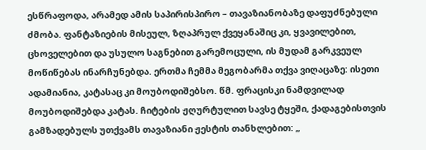ესწრაფოდა, არამედ ამის საპირისპირო – თავაზიანობაზე დაფუძნებული ძმობა. ფანტაზიების მისეულ, ზღაპრულ ქვეყანაშიც კი, ყვავილებით, ცხოველებით და უსულო საგნებით გარემოცული, ის მუდამ გარკვეულ მოწიწებას ინარჩუნებდა. ერთმა ჩემმა მეგობარმა თქვა ვიღაცაზე: ისეთი ადამიანია, კატასაც კი მოუბოდიშებსო. წმ. ფრაცისკი ნამდვილად მოუბოდიშებდა კატას. ჩიტების ჟღურტულით სავსე ტყეში, ქადაგებისთვის გამზადებულს უთქვამს თავაზიანი ჟესტის თანხლებით: „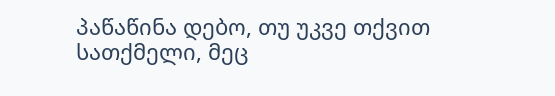პაწაწინა დებო, თუ უკვე თქვით სათქმელი, მეც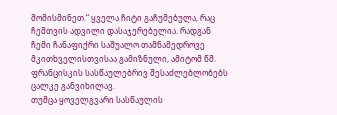მომისმინეთ.“ ყველა ჩიტი გაჩუმებულა, რაც ჩემთვის ადვილი დასაჯერებელია. რადგან ჩემი ჩანაფიქრი საშუალო თამნამედროვე მკითხველისთვისაა გამიზნული, ამიტომ წმ. ფრანცისკის სასწაულებრივ შესაძლებლობებს ცალკე განვიხილავ.
თუმცა ყოველგვარი სასწაულის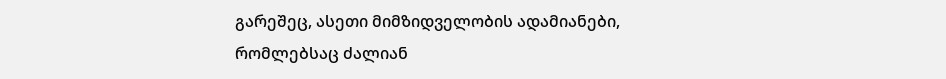გარეშეც, ასეთი მიმზიდველობის ადამიანები,
რომლებსაც ძალიან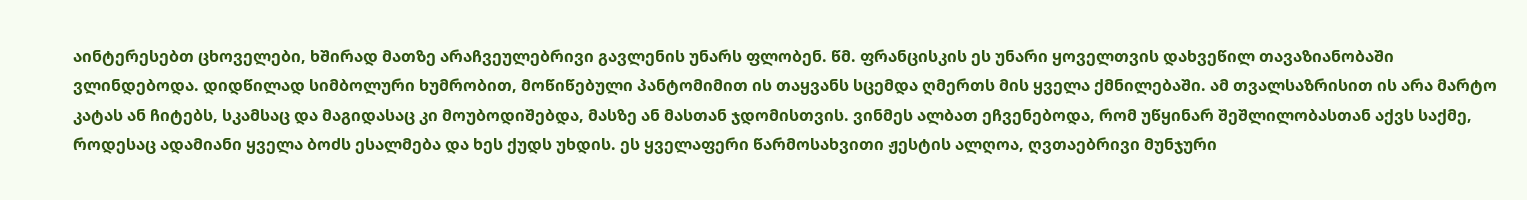აინტერესებთ ცხოველები, ხშირად მათზე არაჩვეულებრივი გავლენის უნარს ფლობენ. წმ. ფრანცისკის ეს უნარი ყოველთვის დახვეწილ თავაზიანობაში ვლინდებოდა. დიდწილად სიმბოლური ხუმრობით, მოწიწებული პანტომიმით ის თაყვანს სცემდა ღმერთს მის ყველა ქმნილებაში. ამ თვალსაზრისით ის არა მარტო კატას ან ჩიტებს, სკამსაც და მაგიდასაც კი მოუბოდიშებდა, მასზე ან მასთან ჯდომისთვის. ვინმეს ალბათ ეჩვენებოდა, რომ უწყინარ შეშლილობასთან აქვს საქმე, როდესაც ადამიანი ყველა ბოძს ესალმება და ხეს ქუდს უხდის. ეს ყველაფერი წარმოსახვითი ჟესტის ალღოა, ღვთაებრივი მუნჯური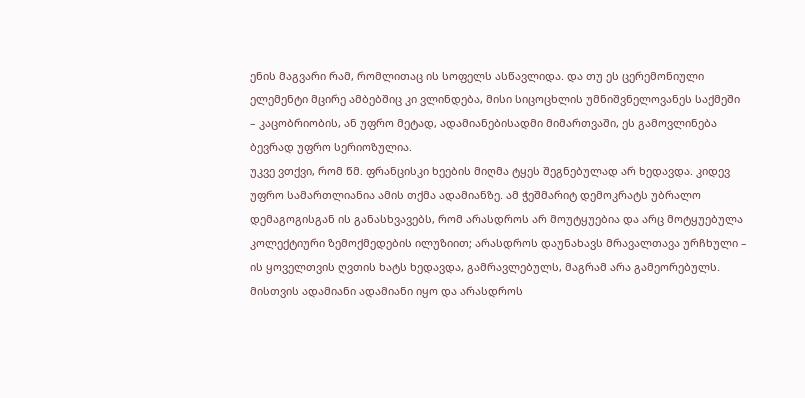ენის მაგვარი რამ, რომლითაც ის სოფელს ასწავლიდა. და თუ ეს ცერემონიული ელემენტი მცირე ამბებშიც კი ვლინდება, მისი სიცოცხლის უმნიშვნელოვანეს საქმეში – კაცობრიობის, ან უფრო მეტად, ადამიანებისადმი მიმართვაში, ეს გამოვლინება ბევრად უფრო სერიოზულია.
უკვე ვთქვი, რომ წმ. ფრანცისკი ხეების მიღმა ტყეს შეგნებულად არ ხედავდა. კიდევ უფრო სამართლიანია ამის თქმა ადამიანზე. ამ ჭეშმარიტ დემოკრატს უბრალო დემაგოგისგან ის განასხვავებს, რომ არასდროს არ მოუტყუებია და არც მოტყუებულა კოლექტიური ზემოქმედების ილუზიით; არასდროს დაუნახავს მრავალთავა ურჩხული – ის ყოველთვის ღვთის ხატს ხედავდა, გამრავლებულს, მაგრამ არა გამეორებულს. მისთვის ადამიანი ადამიანი იყო და არასდროს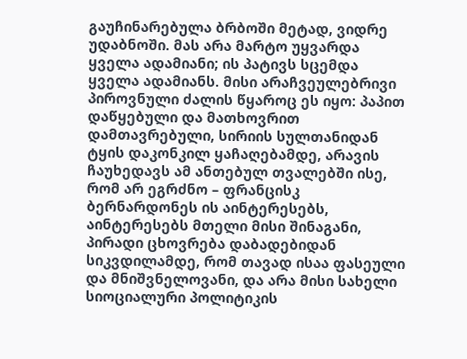გაუჩინარებულა ბრბოში მეტად, ვიდრე უდაბნოში. მას არა მარტო უყვარდა ყველა ადამიანი; ის პატივს სცემდა ყველა ადამიანს. მისი არაჩვეულებრივი პიროვნული ძალის წყაროც ეს იყო: პაპით დაწყებული და მათხოვრით დამთავრებული, სირიის სულთანიდან ტყის დაკონკილ ყაჩაღებამდე, არავის ჩაუხედავს ამ ანთებულ თვალებში ისე, რომ არ ეგრძნო – ფრანცისკ ბერნარდონეს ის აინტერესებს, აინტერესებს მთელი მისი შინაგანი, პირადი ცხოვრება დაბადებიდან სიკვდილამდე, რომ თავად ისაა ფასეული და მნიშვნელოვანი, და არა მისი სახელი სიოციალური პოლიტიკის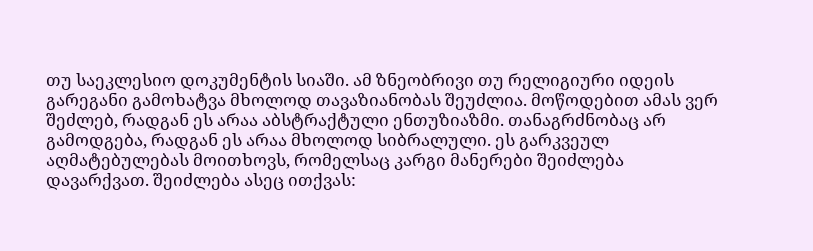თუ საეკლესიო დოკუმენტის სიაში. ამ ზნეობრივი თუ რელიგიური იდეის გარეგანი გამოხატვა მხოლოდ თავაზიანობას შეუძლია. მოწოდებით ამას ვერ შეძლებ, რადგან ეს არაა აბსტრაქტული ენთუზიაზმი. თანაგრძნობაც არ გამოდგება, რადგან ეს არაა მხოლოდ სიბრალული. ეს გარკვეულ აღმატებულებას მოითხოვს, რომელსაც კარგი მანერები შეიძლება დავარქვათ. შეიძლება ასეც ითქვას: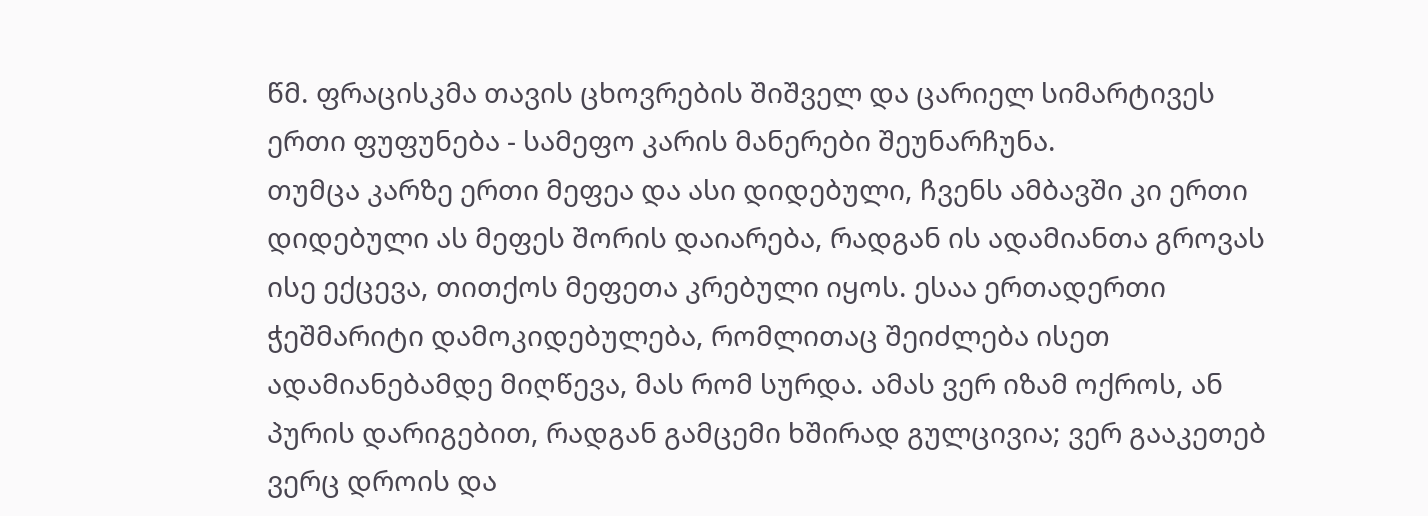წმ. ფრაცისკმა თავის ცხოვრების შიშველ და ცარიელ სიმარტივეს ერთი ფუფუნება - სამეფო კარის მანერები შეუნარჩუნა.
თუმცა კარზე ერთი მეფეა და ასი დიდებული, ჩვენს ამბავში კი ერთი დიდებული ას მეფეს შორის დაიარება, რადგან ის ადამიანთა გროვას ისე ექცევა, თითქოს მეფეთა კრებული იყოს. ესაა ერთადერთი ჭეშმარიტი დამოკიდებულება, რომლითაც შეიძლება ისეთ ადამიანებამდე მიღწევა, მას რომ სურდა. ამას ვერ იზამ ოქროს, ან პურის დარიგებით, რადგან გამცემი ხშირად გულცივია; ვერ გააკეთებ ვერც დროის და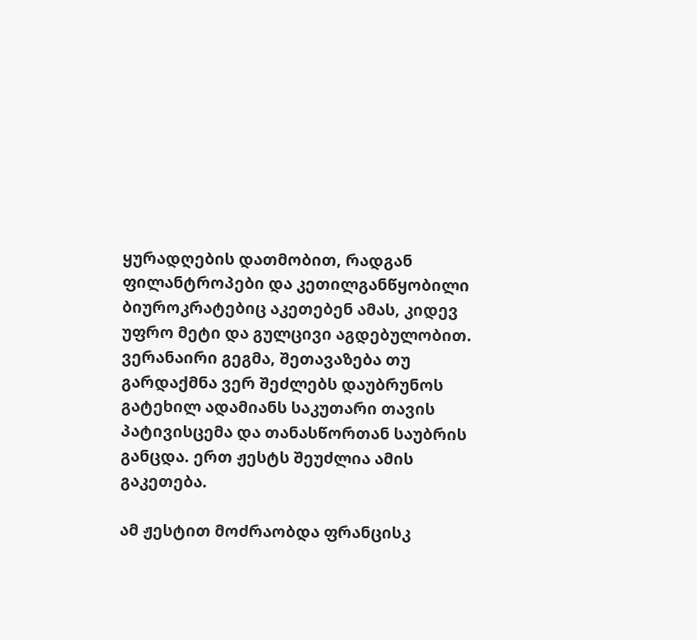ყურადღების დათმობით, რადგან ფილანტროპები და კეთილგანწყობილი ბიუროკრატებიც აკეთებენ ამას, კიდევ უფრო მეტი და გულცივი აგდებულობით. ვერანაირი გეგმა, შეთავაზება თუ გარდაქმნა ვერ შეძლებს დაუბრუნოს გატეხილ ადამიანს საკუთარი თავის პატივისცემა და თანასწორთან საუბრის განცდა. ერთ ჟესტს შეუძლია ამის გაკეთება.

ამ ჟესტით მოძრაობდა ფრანცისკ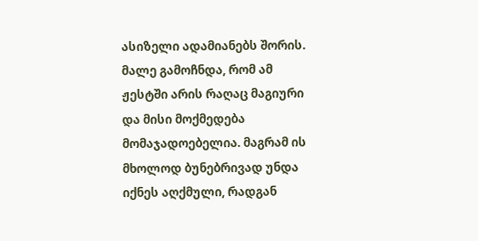ასიზელი ადამიანებს შორის. მალე გამოჩნდა, რომ ამ ჟესტში არის რაღაც მაგიური და მისი მოქმედება მომაჯადოებელია. მაგრამ ის მხოლოდ ბუნებრივად უნდა იქნეს აღქმული, რადგან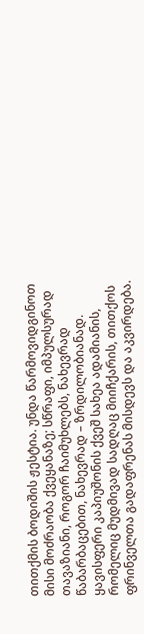თითქმის ბოდიშის ჟესტია. უნდა წარმოვიდგინოთ მისი მოძრაობა ქვეყანაზე; სწრაფი, იმპულსურად თავაზიანი, როგორ ჩაიმუხლებს, ნახევრად წაბარბაცებით, ნახევრად – ზრდილობიანად. ყავისფერი კაპიუშონის ქვეშ სახეა ადამიანის, რომელიც მუდმივად სადღაც მიიჩქარის, თითქოს ფრინველთა გადაფრენას მისდევს და აკვირდება.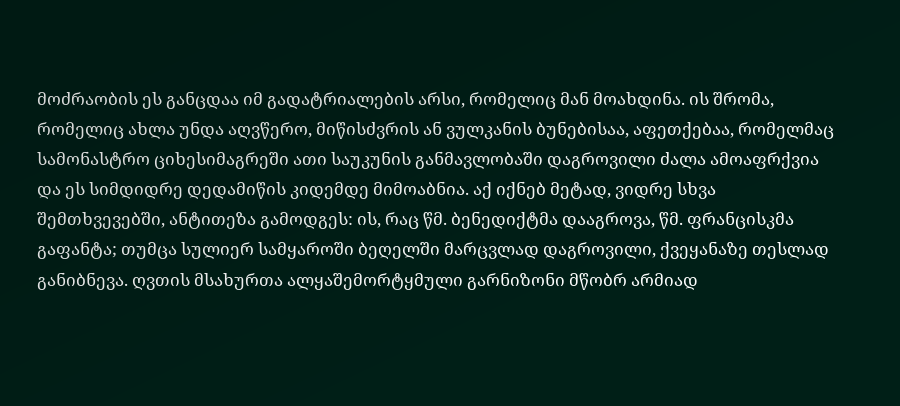მოძრაობის ეს განცდაა იმ გადატრიალების არსი, რომელიც მან მოახდინა. ის შრომა, რომელიც ახლა უნდა აღვწერო, მიწისძვრის ან ვულკანის ბუნებისაა, აფეთქებაა, რომელმაც სამონასტრო ციხესიმაგრეში ათი საუკუნის განმავლობაში დაგროვილი ძალა ამოაფრქვია და ეს სიმდიდრე დედამიწის კიდემდე მიმოაბნია. აქ იქნებ მეტად, ვიდრე სხვა შემთხვევებში, ანტითეზა გამოდგეს: ის, რაც წმ. ბენედიქტმა დააგროვა, წმ. ფრანცისკმა გაფანტა; თუმცა სულიერ სამყაროში ბეღელში მარცვლად დაგროვილი, ქვეყანაზე თესლად განიბნევა. ღვთის მსახურთა ალყაშემორტყმული გარნიზონი მწობრ არმიად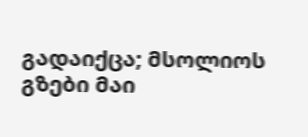გადაიქცა; მსოლიოს გზები მაი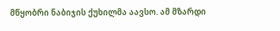მწყობრი ნაბიჯის ქუხილმა აავსო. ამ მზარდი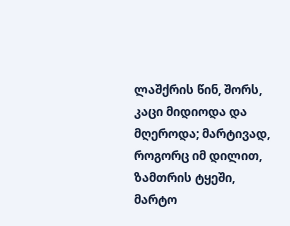ლაშქრის წინ, შორს, კაცი მიდიოდა და მღეროდა; მარტივად, როგორც იმ დილით, ზამთრის ტყეში, მარტო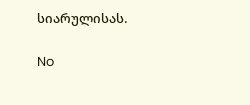სიარულისას.

No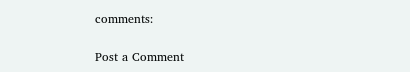comments:

Post a Comment